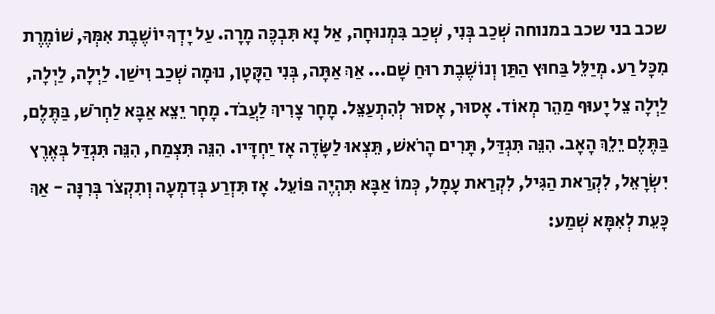שכב בני שכב במנוחה שְׁכַב בְּנִי, שְׁכַב בִּמְנוּחָה, אַל נָא תִּבְכֶּה מָרָה. עַל יָדְךָ יוֹשֶׁבֶת אִמְּךָ, שׁוֹמֶרֶת מִכָּל רַע. מְיַלֵּל בַּחוּץ הַתַּן וְנוֹשֶׁבֶת רוּחַ שָׁם... אַךְ אַתָּה, בְּנִי הַקָּטָן, נוּמָה שְׁכַב וִישַׁן. לַיְלָה, לַיְלָה, לַיְלָה צֵל יָעוּף מַהֵר מְאוֹד. אָסוּר, אָסוּר לְהִתְעַצֵּל. מָחָר צָרִיךְ לַעֲבֹד. מָחָר יֵצֵא אַבָּא לַחְרֹשׁ, בַּתֶּלֶם, בַּתֶּלֶם יֵלֵךְ הָאָב. הִנֵּה תִּגְדַּל, תָּרִים הָרֹאשׁ, תֵּצְאוּ לַשָּׂדֶה אָז יַחְדָּיו. הִנֵּה תִּצְמַח, הִנֵּה תִּגְדַּל בְּאֶרֶץ יִשְׂרָאֵל, לִקְרַאת הַגִּיל, לִקְרַאת עָמָל, כְּמוֹ אַבָּא תִּהְיֶה פּוֹעֵל. אָז תִּזְרַע בְּדִמְעָה וְתִקְצֹר בְּרִנָּה - אַךְ כָּעֵת לְאִמָּא שְׁמַע: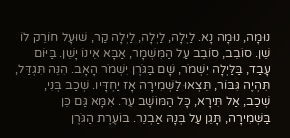נוּמָה, נוּמָה נָא. לַיְלָה, לַיְלָה, לַיְלָה קַר, שׁוּעָל חוֹרֵק לוֹ שֵׁן. סוֹבֵב, סוֹבֵב עַל הַמִּשְׁמָר, אַבָּא אֵינוֹ יָשֵׁן. בַּיּוֹם עָבַד, בַּלַּיְלָה יִשְׁמֹר, שָׁם בַּגֹּרֶן יִשְׁמֹר הָאָב. הִנֵּה תִּגְדַּל, תִּהְיֶה גִּבּוֹר, תֵּצְאוּ לַשְּׁמִירָה אָז יַחְדָּיו. שְׁכַב בְּנִי, שְׁכַב, אַל תִּירָא, כָּל הַמּוֹשָׁב עֵר. אִמָּא גַּם כֵּן בַּשְּׁמִירָה, תָּגֵן עַל בְּנָהּ אַבְנֵר. בּוֹעֶרֶת הַגֹּרֶן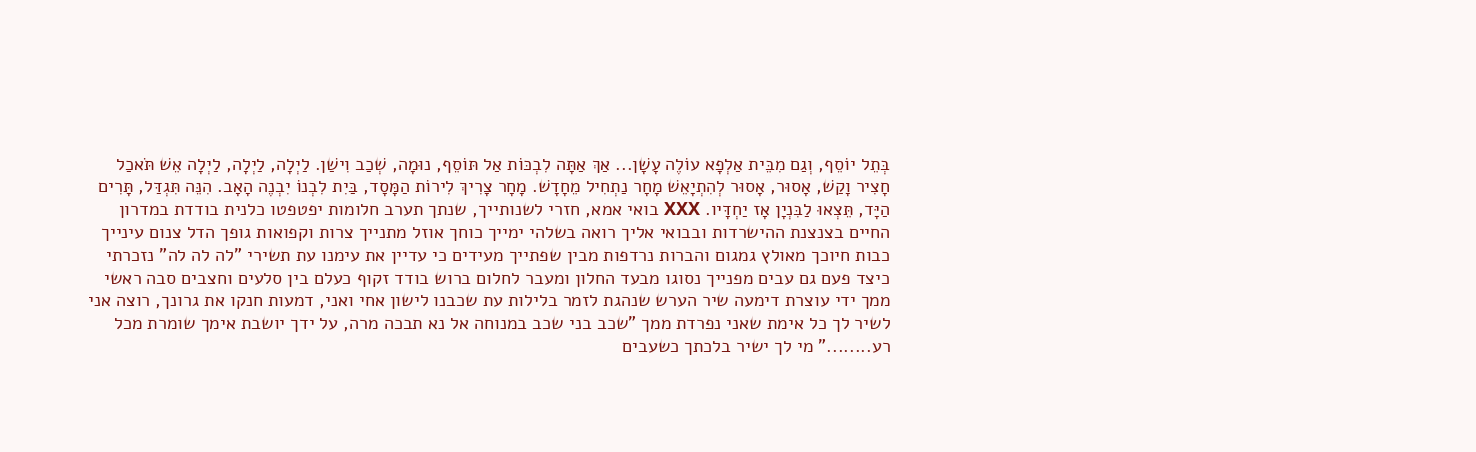בְּתֵל יוֹסֵף, וְגַם מִבֵּית אַלְפָא עוֹלֶה עָשָׁן... אַךְ אַתָּה לִבְכּוֹת אַל תּוֹסֵף, נוּמָה, שְׁכַב וִישַׁן. לַיְלָה, לַיְלָה, לַיְלָה אֵשׁ תֹּאכַל חָצִיר וָקַשׁ, אָסוּר, אָסוּר לְהִתְיָאֵשׁ מָחָר נַתְחִיל מֵחָדָשׁ. מָחָר צָרִיךְ לִירוֹת הַמָּסָד, בַּיִת לִבְנוֹ יִבְנֶה הָאָב. הִנֵּה תִּגְדַּל, תָּרִים הַיָּד, תֵּצְאוּ לַבִּנְיָן אָז יַחְדָּיו. XXX בואי אמא, חזרי לשנותייך, שנתך תערב חלומות יפטפטו כלנית בודדת במדרון החיים בצנצנת ההישרדות ובבואי אליך רואה בשלהי ימייך כוחך אוזל מתנייך צרות וקפואות גופך הדל צנום עינייך כבות חיוכך מאולץ גמגום והברות נרדפות מבין שפתייך מעידים כי עדיין את עימנו עת תשירי "לה לה לה" נזכרתי כיצד פעם גם עבים מפנייך נסוגו מבעד החלון ומעבר לחלום ברוש בודד זקוף כעלם בין סלעים וחצבים סבה ראשי ממך ידי עוצרת דימעה שיר הערש שנהגת לזמר בלילות עת שכבנו לישון אחי ואני, דמעות חנקו את גרונך, רוצה אני לשיר לך כל אימת שאני נפרדת ממך "שכב בני שכב במנוחה אל נא תבכה מרה, על ידך יושבת אימך שומרת מכל רע........" מי לך ישיר בלכתך כשעבים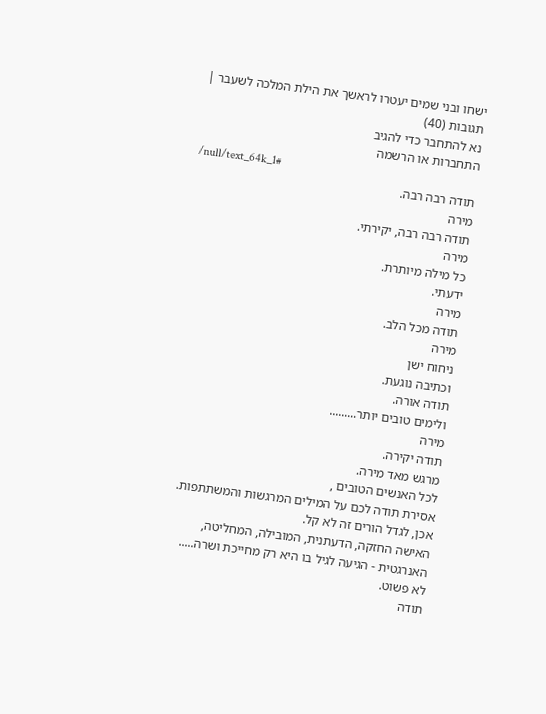ישחו ובני שמים יעטרו לראשך את הילת המלכה לשעבר |
תגובות (40)
נא להתחבר כדי להגיב
התחברות או הרשמה
/null/text_64k_1#
תודה רבה רבה.
מירה
תודה רבה רבה, יקירתי.
מירה
כל מילה מיותרת.
ידעתי.
מירה
תודה מכל הלב.
מירה
ניחוח ישן
וכתיבה נוגעת.
תודה אורה.
ולימים טובים יותר.........
מירה
תודה יקירה.
מרגש מאד מירה.
לכל האנשים הטובים ,
אסירת תודה לכם על המילים המרגשות והמשתתפות.
אכן, לגדל הורים זה לא קל.
האישה החזקה, הדעתנית, המובילה, המחליטה,
האנרגטית - הגיעה לגיל בו היא רק מחייכת ושרה.....
לא פשוט.
תודה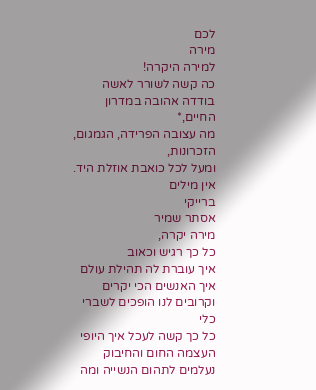לכם
מירה
למירה היקרה!
כה קשה לשורר לאשה בודדה אהובה במדרון החיים,*
מה עצובה הפרידה, הגמגום, הזכרונות,
ומעל לכל כואבת אוזלת היד.
אין מילים
ברייקי
אסתר שמיר
מירה יקרה,
כל כך רגיש וכאוב
איך עוברת לה תהילת עולם
איך האנשים הכי יקרים וקרובים לנו הופכים לשברי כלי
כל כך קשה לעכל איך היופי העצמה החום והחיבוק
נעלמים לתהום הנשייה ומה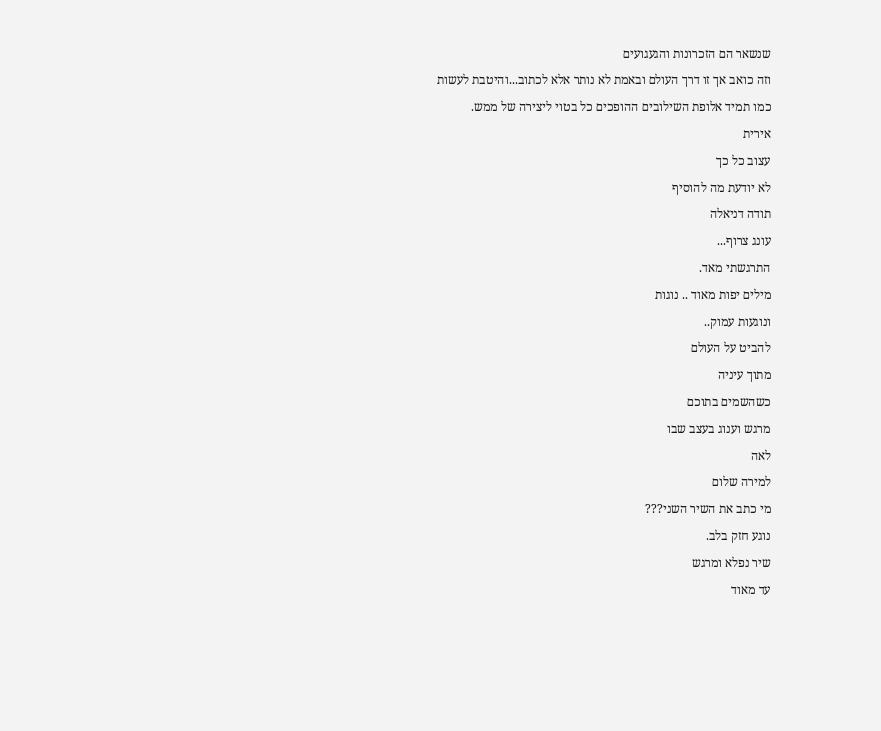שנשאר הם הזכרונות והגעגועים
וזה כואב אך זו דרך העולם ובאמת לא נותר אלא לכתוב...והיטבת לעשות
כמו תמיד אלופת השילובים ההופכים כל בטוי ליצירה של ממש.
אירית
עצוב כל כך
לא יודעת מה להוסיף
תודה דניאלה
עונג צרוף...
התרגשתי מאד.
מילים יפות מאוד .. נוגות
ונוגעות עמוק..
להביט על העולם
מתוך עיניה
כשהשמים בתוכם
מרגש וענוג בעצב שבו
לאה
למירה שלום
מי כתב את השיר השני???
נוגע חזק בלב.
שיר נפלא ומרגש
עד מאוד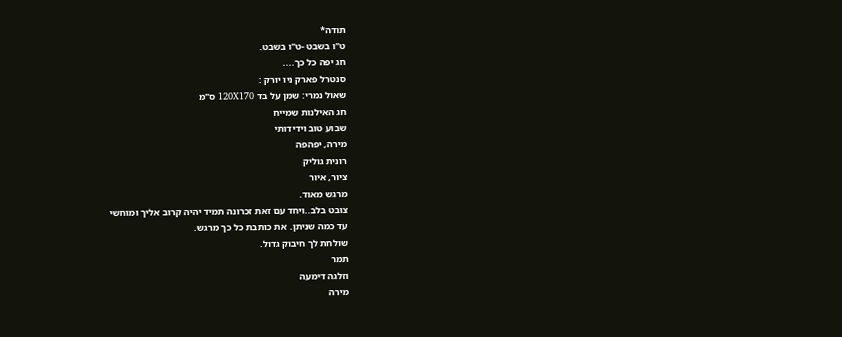תודה*
ט"ו בשבט -ט"ו בשבט.
חג יפה כל כך....
סנטרל פארק ניו יורק :
שאול נמרי: שמן על בד 120X170 ס"מ
חג האילנות שמייח
שבוע טוב וידידותי
מירה, יפהפה
רונית גוליק
ציור, איור
מרגש מאוד.
צובט בלב..ויחד עם זאת זכרונה תמיד יהיה קרוב אליך ומוחשי
עד כמה שניתן. את כותבת כל כך מרגש.
שולחת לך חיבוק גדול.
תמר
וזלגה דימעה
מירה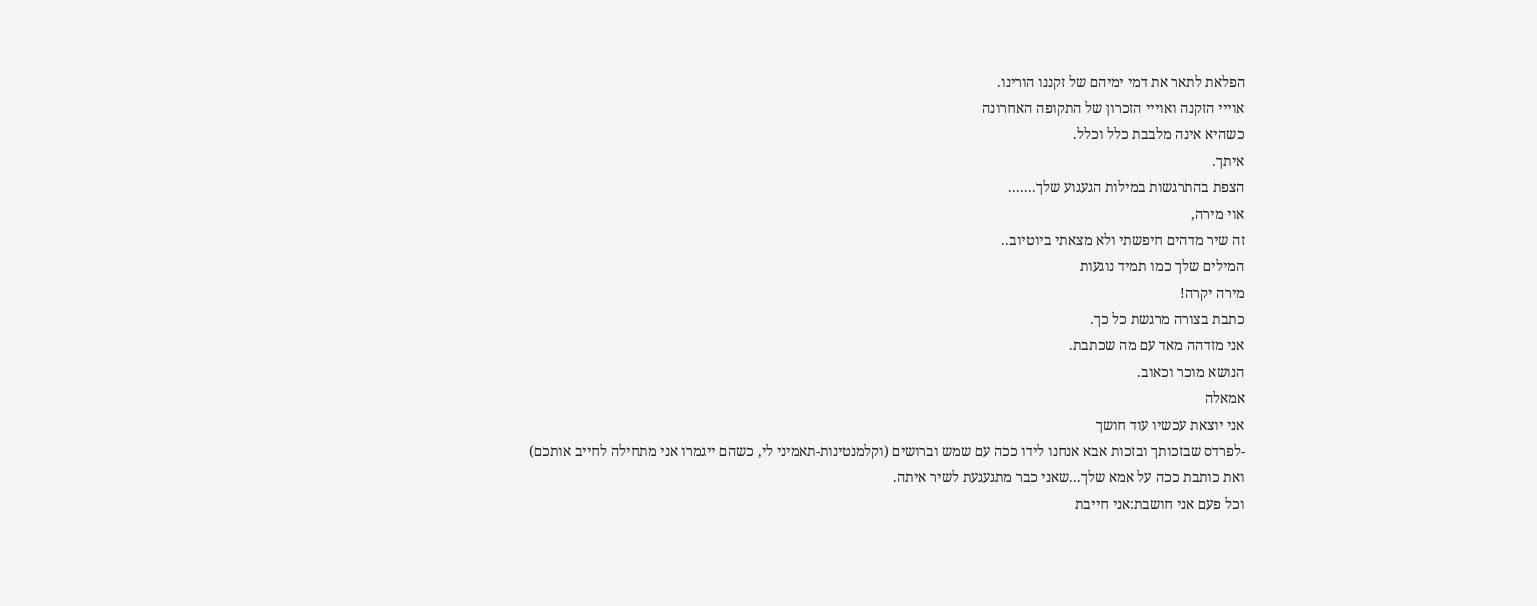הפלאת לתאר את דמי ימיהם של זקננו הורינו.
אוייי הזקנה ואוייי הזכרון של התקופה האחרונה
כשהיא אינה מלבבת כלל וכלל.
איתך.
הצפת בהתרגשות במילות הגעגוע שלך.......
אוי מירה,
זה שיר מדהים חיפשתי ולא מצאתי ביוטיוב..
המילים שלך כמו תמיד נוגעות
מירה יקרה!
כתבת בצורה מרגשת כל כך.
אני מזדהה מאד עם מה שכתבת.
הנושא מוכר וכאוב.
אמאלה
אני יוצאת עכשיו עוד חושך
-לפרדס שבזכותך ובזכות אבא אנחנו לידו ככה עם שמש וברושים (וקלמנטינות-תאמיני לי, כשהם ייגמרו אני מתחילה לחייב אותכם)
ואת כותבת ככה על אמא שלך...שאני כבר מתגעגעת לשיר איתה.
וכל פעם אני חושבת:אני חייבת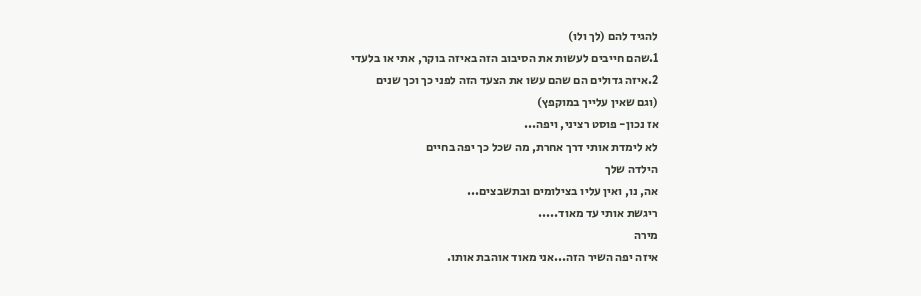להגיד להם (לך ולו)
1.שהם חייבים לעשות את הסיבוב הזה באיזה בוקר, אתי או בלעדי
2.איזה גדולים הם שהם עשו את הצעד הזה לפני כך וכך שנים
(וגם שאין עלייך במוקפץ)
אז נכון- פוסט רציני, ויפה...
לא לימדת אותי דרך אחרת, מה שכל כך יפה בחיים
הילדה שלך
אה, נו, ואין עליו בצילומים ובתשבצים...
ריגשת אותי עד מאוד.....
מירה
איזה יפה השיר הזה...אני מאוד אוהבת אותו.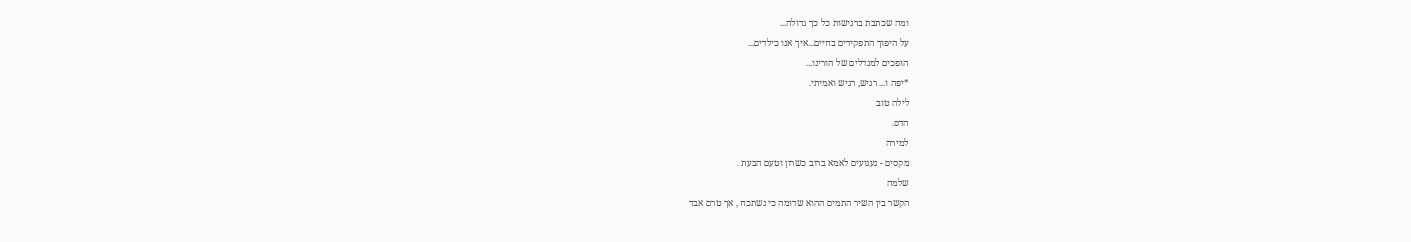ומה שכתבת ברגישות כל כך גדולה...
על היפוך התפקידים בחיים...איך אנו כילדים...
הופכים למגדלים של הורינו...
*יפה ו... רגיש, רגיש ואמיתי.
לילה טוב
הדס.
למירה
מקסים - געגועים לאמא ברוב כשרון וטעם הבעת .
שלמה
הקשר בין השיר התמים ההוא שדומה כי נשתכח , אך טרם אבד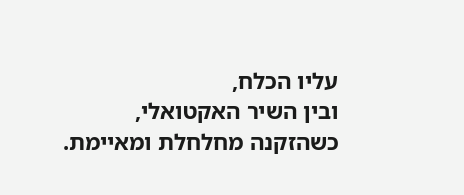עליו הכלח,
ובין השיר האקטואלי, כשהזקנה מחלחלת ומאיימת.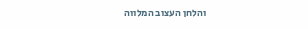והלחן העצוב המלווה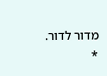מדור לדור.
*